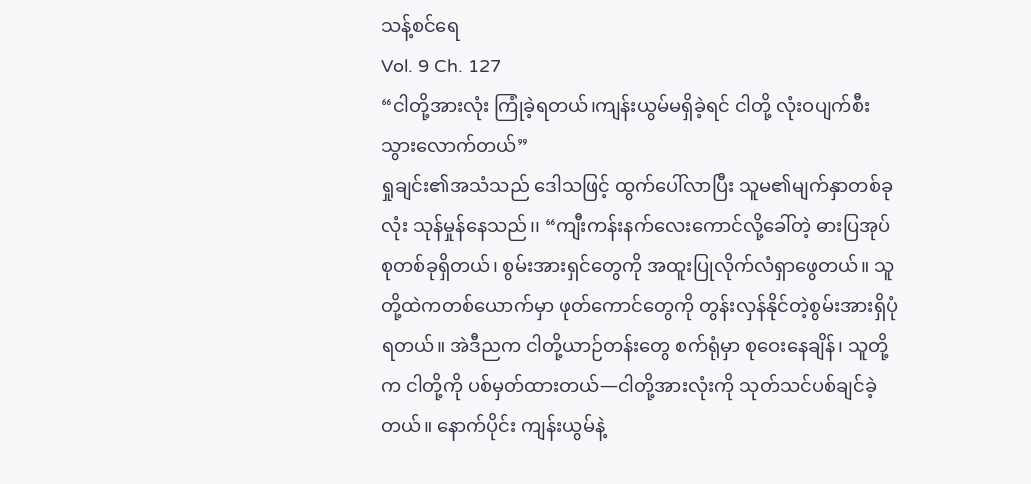သန့်စင်ရေ
Vol. 9 Ch. 127
“ငါတို့အားလုံး ကြုံခဲ့ရတယ်၊ကျန်းယွမ်မရှိခဲ့ရင် ငါတို့ လုံးဝပျက်စီးသွားလောက်တယ်”
ရှုချင်း၏အသံသည် ဒေါသဖြင့် ထွက်ပေါ်လာပြီး သူမ၏မျက်နှာတစ်ခုလုံး သုန်မှုန်နေသည်၊၊ “ကျီးကန်းနက်လေးကောင်လို့ခေါ်တဲ့ ဓားပြအုပ်စုတစ်ခုရှိတယ်၊ စွမ်းအားရှင်တွေကို အထူးပြုလိုက်လံရှာဖွေတယ်။ သူတို့ထဲကတစ်ယောက်မှာ ဖုတ်ကောင်တွေကို တွန်းလှန်နိုင်တဲ့စွမ်းအားရှိပုံရတယ်။ အဲဒီညက ငါတို့ယာဉ်တန်းတွေ စက်ရုံမှာ စုဝေးနေချိန်၊ သူတို့က ငါတို့ကို ပစ်မှတ်ထားတယ်—ငါတို့အားလုံးကို သုတ်သင်ပစ်ချင်ခဲ့တယ်။ နောက်ပိုင်း ကျန်းယွမ်နဲ့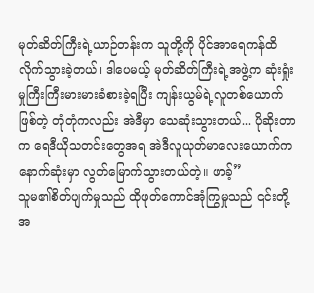မုတ်ဆိတ်ကြီးရဲ့ယာဉ်တန်းက သူတို့ကို ပိုင်အာရေကန်ထိ လိုက်သွားခဲ့တယ်၊ ဒါပေမယ့် မုတ်ဆိတ်ကြီးရဲ့အဖွဲ့က ဆုံးရှုံးမှုကြီးကြီးမားမားခံစားခဲ့ရပြီး ကျန်းယွမ်ရဲ့လူတစ်ယောက်ဖြစ်တဲ့ တုံတုံကလည်း အဲဒီမှာ သေဆုံးသွားတယ်... ပိုဆိုးတာက ရေဒီယိုသတင်းတွေအရ အဲဒီလူယုတ်မာလေးယောက်က နောက်ဆုံးမှာ လွတ်မြောက်သွားတယ်တဲ့။ ဖာခ့်”
သူမ၏စိတ်ပျက်မှုသည် ထိုဖုတ်ကောင်အုံကြွမှုသည် ၎င်းတို့အ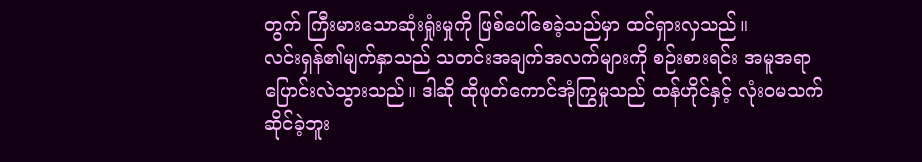တွက် ကြီးမားသောဆုံးရှုံးမှုကို ဖြစ်ပေါ်စေခဲ့သည်မှာ ထင်ရှားလှသည်။
လင်းရှန်၏မျက်နှာသည် သတင်းအချက်အလက်များကို စဉ်းစားရင်း အမူအရာပြောင်းလဲသွားသည်။ ဒါဆို ထိုဖုတ်ကောင်အုံကြွမှုသည် ထန်ဟိုင်နှင့် လုံးဝမသက်ဆိုင်ခဲ့ဘူး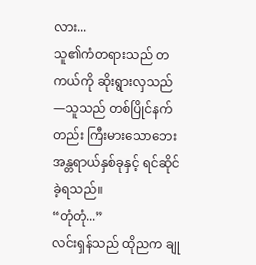လား...
သူ၏ကံတရားသည် တကယ်ကို ဆိုးရွားလှသည်—သူသည် တစ်ပြိုင်နက်တည်း ကြီးမားသောဘေးအန္တရာယ်နှစ်ခုနှင့် ရင်ဆိုင်ခဲ့ရသည်။
“တုံတုံ...”
လင်းရှန်သည် ထိုညက ချု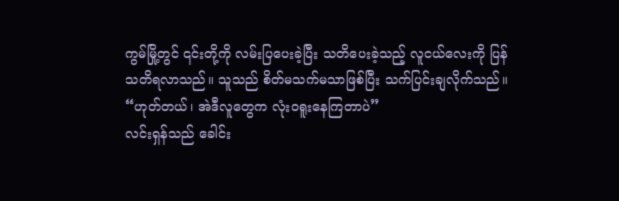ကွမ်မြို့တွင် ၎င်းတို့ကို လမ်းပြပေးခဲ့ပြီး သတိပေးခဲ့သည့် လူငယ်လေးကို ပြန်သတိရလာသည်။ သူသည် စိတ်မသက်မသာဖြစ်ပြီး သက်ပြင်းချလိုက်သည်။
“ဟုတ်တယ်၊ အဲဒီလူတွေက လုံးဝရူးနေကြတာပဲ”
လင်းရှန်သည် ခေါင်း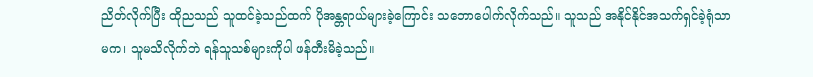ညိတ်လိုက်ပြီး ထိုညသည် သူထင်ခဲ့သည်ထက် ပိုအန္တရာယ်များခဲ့ကြောင်း သဘောပေါက်လိုက်သည်။ သူသည် အနိုင်နိုင်အသက်ရှင်ခဲ့ရုံသာမက၊ သူမသိလိုက်ဘဲ ရန်သူသစ်များကိုပါ ဖန်တီးမိခဲ့သည်။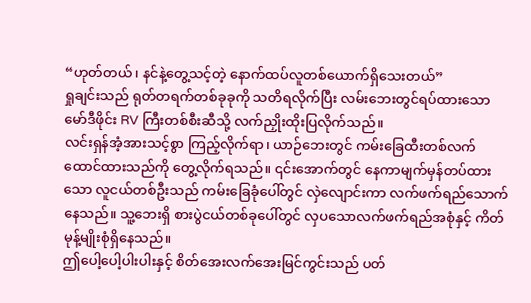“ဟုတ်တယ်၊ နင်နဲ့တွေ့သင့်တဲ့ နောက်ထပ်လူတစ်ယောက်ရှိသေးတယ်”
ရှုချင်းသည် ရုတ်တရက်တစ်ခုခုကို သတိရလိုက်ပြီး လမ်းဘေးတွင်ရပ်ထားသော မော်ဒီဖိုင်း RV ကြီးတစ်စီးဆီသို့ လက်ညှိုးထိုးပြလိုက်သည်။
လင်းရှန်အံ့အားသင့်စွာ ကြည့်လိုက်ရာ၊ ယာဉ်ဘေးတွင် ကမ်းခြေထီးတစ်လက်ထောင်ထားသည်ကို တွေ့လိုက်ရသည်။ ၎င်းအောက်တွင် နေကာမျက်မှန်တပ်ထားသော လူငယ်တစ်ဦးသည် ကမ်းခြေခုံပေါ်တွင် လှဲလျောင်းကာ လက်ဖက်ရည်သောက်နေသည်။ သူ့ဘေးရှိ စားပွဲငယ်တစ်ခုပေါ်တွင် လှပသောလက်ဖက်ရည်အစုံနှင့် ကိတ်မုန့်မျိုးစုံရှိနေသည်။
ဤပေါ့ပေါ့ပါးပါးနှင့် စိတ်အေးလက်အေးမြင်ကွင်းသည် ပတ်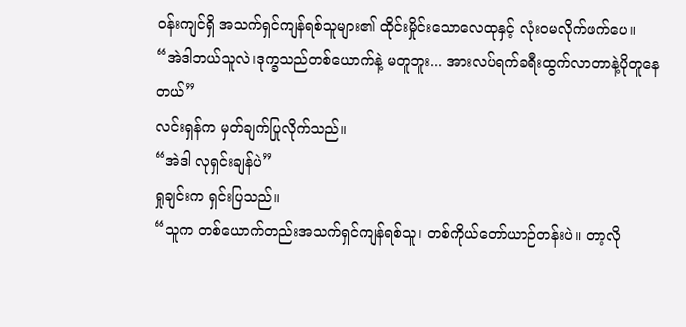ဝန်းကျင်ရှိ အသက်ရှင်ကျန်ရစ်သူများ၏ ထိုင်းမှိုင်းသောလေထုနှင့် လုံးဝမလိုက်ဖက်ပေ။
“အဲဒါဘယ်သူလဲ၊ဒုက္ခသည်တစ်ယောက်နဲ့ မတူဘူး... အားလပ်ရက်ခရီးထွက်လာတာနဲ့ပိုတူနေတယ်”
လင်းရှန်က မှတ်ချက်ပြုလိုက်သည်။
“အဲဒါ လုရှင်းချန်ပဲ”
ရှုချင်းက ရှင်းပြသည်။
“သူက တစ်ယောက်တည်းအသက်ရှင်ကျန်ရစ်သူ၊ တစ်ကိုယ်တော်ယာဉ်တန်းပဲ။ တာ့လို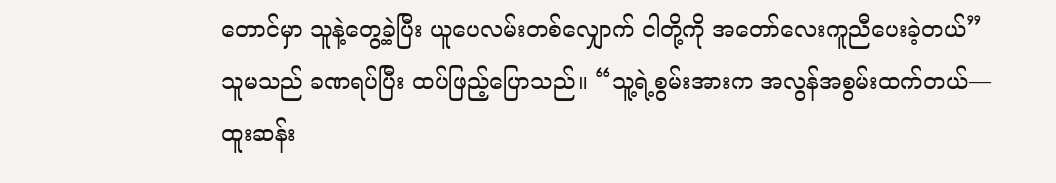တောင်မှာ သူနဲ့တွေ့ခဲ့ပြီး ယူပေလမ်းတစ်လျှောက် ငါတို့ကို အတော်လေးကူညီပေးခဲ့တယ်”
သူမသည် ခဏရပ်ပြီး ထပ်ဖြည့်ပြောသည်။ “သူ့ရဲ့စွမ်းအားက အလွန်အစွမ်းထက်တယ်—ထူးဆန်း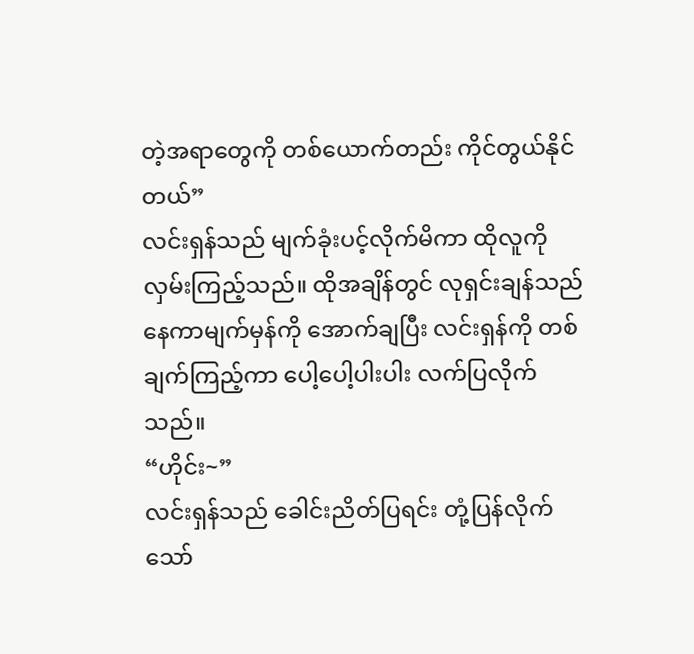တဲ့အရာတွေကို တစ်ယောက်တည်း ကိုင်တွယ်နိုင်တယ်”
လင်းရှန်သည် မျက်ခုံးပင့်လိုက်မိကာ ထိုလူကို လှမ်းကြည့်သည်။ ထိုအချိန်တွင် လုရှင်းချန်သည် နေကာမျက်မှန်ကို အောက်ချပြီး လင်းရှန်ကို တစ်ချက်ကြည့်ကာ ပေါ့ပေါ့ပါးပါး လက်ပြလိုက်သည်။
“ဟိုင်း~”
လင်းရှန်သည် ခေါင်းညိတ်ပြရင်း တုံ့ပြန်လိုက်သော်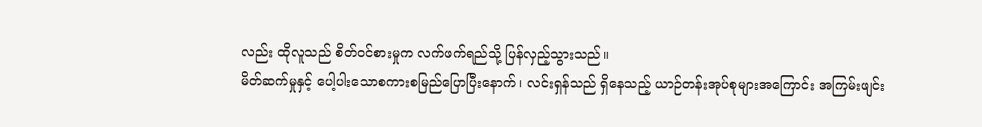လည်း ထိုလူသည် စိတ်ဝင်စားမှုက လက်ဖက်ရည်သို့ ပြန်လှည့်သွားသည်။
မိတ်ဆက်မှုနှင့် ပေါ့ပါးသောစကားစမြည်ပြောပြီးနောက်၊ လင်းရှန်သည် ရှိနေသည့် ယာဉ်တန်းအုပ်စုများအကြောင်း အကြမ်းဖျင်း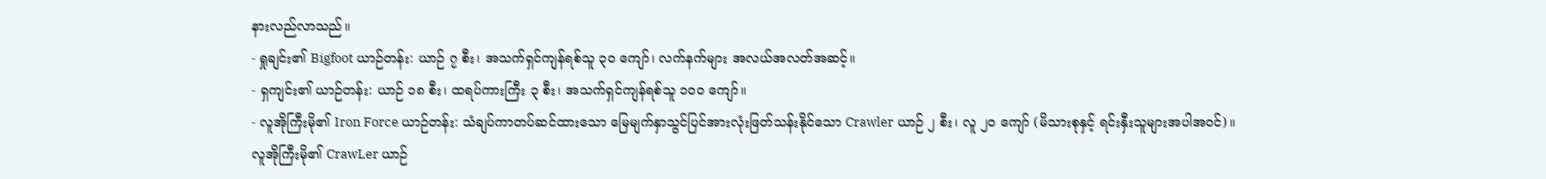နားလည်လာသည်။
- ရှုချင်း၏ Bigfoot ယာဉ်တန်း: ယာဉ် ၇ စီး၊ အသက်ရှင်ကျန်ရစ်သူ ၃၀ ကျော်၊ လက်နက်များ အလယ်အလတ်အဆင့်။
- ရှကျင်း၏ ယာဉ်တန်း: ယာဉ် ၁၈ စီး၊ ထရပ်ကားကြီး ၃ စီး၊ အသက်ရှင်ကျန်ရစ်သူ ၁၀၀ ကျော်။
- လူအိုကြီးမို၏ Iron Force ယာဉ်တန်း: သံချပ်ကာတပ်ဆင်ထားသော မြေမျက်နှာသွင်ပြင်အားလုံးဖြတ်သန်းနိုင်သော Crawler ယာဉ် ၂ စီး၊ လူ ၂၀ ကျော် (မိသားစုနှင့် ရင်းနှီးသူများအပါအဝင်)။
လူအိုကြီးမို၏ CrawLer ယာဉ်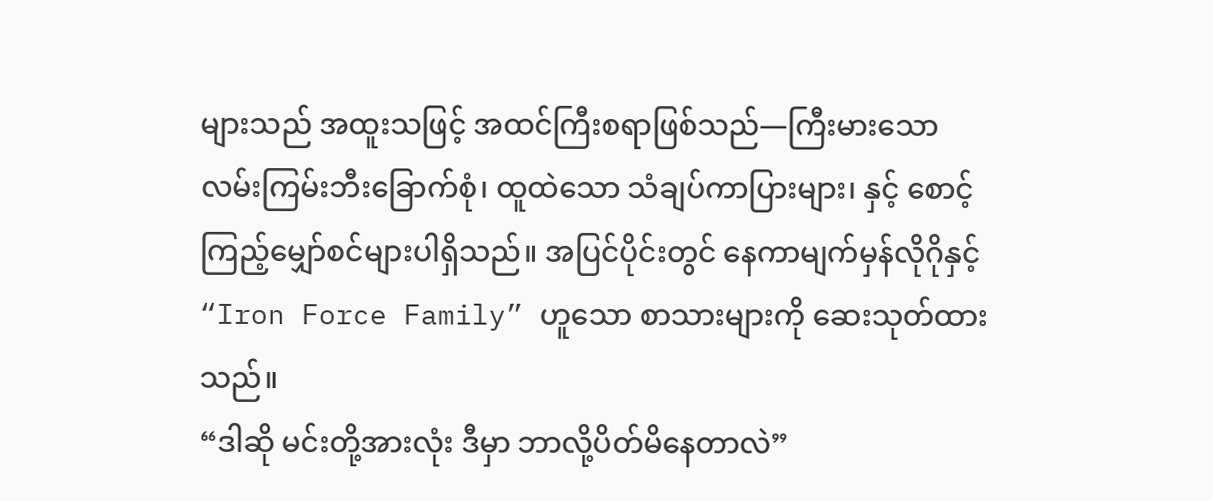များသည် အထူးသဖြင့် အထင်ကြီးစရာဖြစ်သည်—ကြီးမားသော လမ်းကြမ်းဘီးခြောက်စုံ၊ ထူထဲသော သံချပ်ကာပြားများ၊ နှင့် စောင့်ကြည့်မျှော်စင်များပါရှိသည်။ အပြင်ပိုင်းတွင် နေကာမျက်မှန်လိုဂိုနှင့် “Iron Force Family” ဟူသော စာသားများကို ဆေးသုတ်ထားသည်။
“ဒါဆို မင်းတို့အားလုံး ဒီမှာ ဘာလို့ပိတ်မိနေတာလဲ”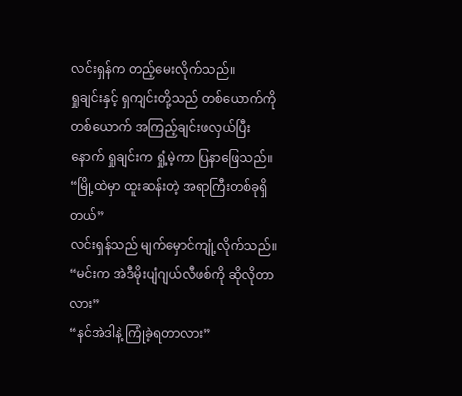လင်းရှန်က တည့်မေးလိုက်သည်။
ရှုချင်းနှင့် ရှကျင်းတို့သည် တစ်ယောက်ကိုတစ်ယောက် အကြည့်ချင်းဖလှယ်ပြီးနောက် ရှုချင်းက ရှုံ့မဲ့ကာ ပြနာဖြေသည်။
“မြို့ထဲမှာ ထူးဆန်းတဲ့ အရာကြီးတစ်ခုရှိတယ်”
လင်းရှန်သည် မျက်မှောင်ကျုံ့လိုက်သည်။
“မင်းက အဲဒီမိုးပျံဂျယ်လီဖစ်ကို ဆိုလိုတာလား”
“နင်အဲဒါနဲ့ ကြုံခဲ့ရတာလား”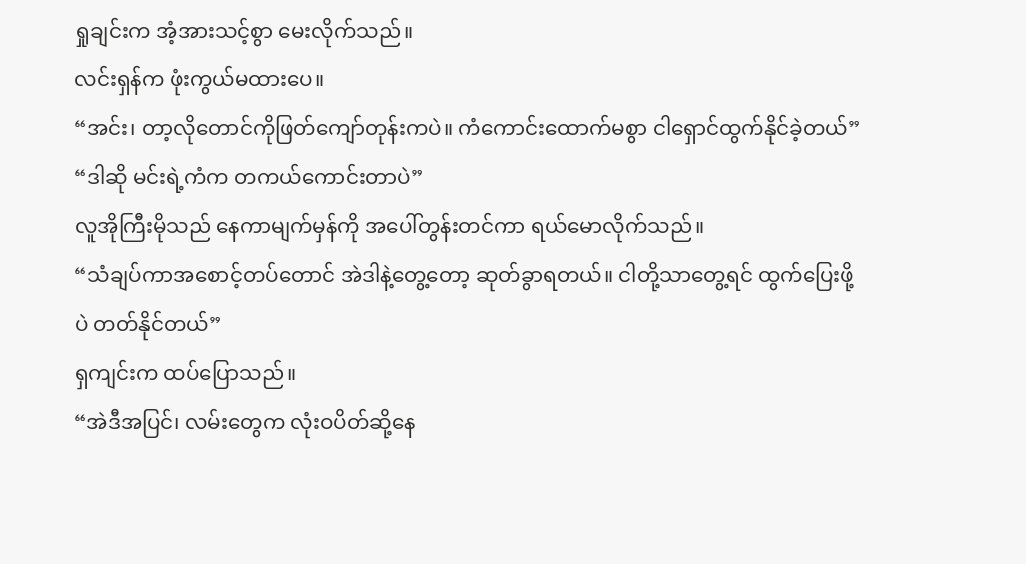ရှုချင်းက အံ့အားသင့်စွာ မေးလိုက်သည်။
လင်းရှန်က ဖုံးကွယ်မထားပေ။
“အင်း၊ တာ့လိုတောင်ကိုဖြတ်ကျော်တုန်းကပဲ။ ကံကောင်းထောက်မစွာ ငါရှောင်ထွက်နိုင်ခဲ့တယ်”
“ဒါဆို မင်းရဲ့ကံက တကယ်ကောင်းတာပဲ”
လူအိုကြီးမိုသည် နေကာမျက်မှန်ကို အပေါ်တွန်းတင်ကာ ရယ်မောလိုက်သည်။
“သံချပ်ကာအစောင့်တပ်တောင် အဲဒါနဲ့တွေ့တော့ ဆုတ်ခွာရတယ်။ ငါတို့သာတွေ့ရင် ထွက်ပြေးဖို့ပဲ တတ်နိုင်တယ်”
ရှကျင်းက ထပ်ပြောသည်။
“အဲဒီအပြင်၊ လမ်းတွေက လုံးဝပိတ်ဆို့နေ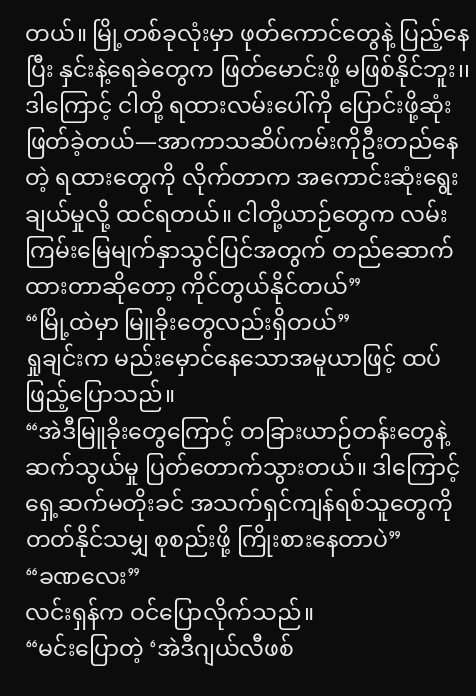တယ်။ မြို့တစ်ခုလုံးမှာ ဖုတ်ကောင်တွေနဲ့ ပြည့်နေပြီး နှင်းနဲ့ရေခဲတွေက ဖြတ်မောင်းဖို့ မဖြစ်နိုင်ဘူး၊၊ ဒါကြောင့် ငါတို့ ရထားလမ်းပေါ်ကို ပြောင်းဖို့ဆုံးဖြတ်ခဲ့တယ်—အာကာသဆိပ်ကမ်းကိုဦးတည်နေတဲ့ ရထားတွေကို လိုက်တာက အကောင်းဆုံးရွေးချယ်မှုလို့ ထင်ရတယ်။ ငါတို့ယာဉ်တွေက လမ်းကြမ်းမြေမျက်နှာသွင်ပြင်အတွက် တည်ဆောက်ထားတာဆိုတော့ ကိုင်တွယ်နိုင်တယ်”
“မြို့ထဲမှာ မြူခိုးတွေလည်းရှိတယ်”
ရှုချင်းက မည်းမှောင်နေသောအမူယာဖြင့် ထပ်ဖြည့်ပြောသည်။
“အဲဒီမြူခိုးတွေကြောင့် တခြားယာဉ်တန်းတွေနဲ့ ဆက်သွယ်မှု ပြတ်တောက်သွားတယ်။ ဒါကြောင့် ရှေ့ဆက်မတိုးခင် အသက်ရှင်ကျန်ရစ်သူတွေကို တတ်နိုင်သမျှ စုစည်းဖို့ ကြိုးစားနေတာပဲ”
“ခဏလေး”
လင်းရှန်က ဝင်ပြောလိုက်သည်။
“မင်းပြောတဲ့ ‘အဲဒီဂျယ်လီဖစ်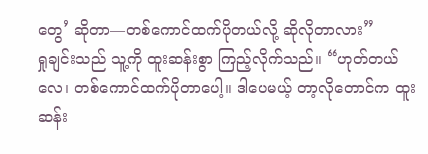တွေ’ ဆိုတာ—တစ်ကောင်ထက်ပိုတယ်လို့ ဆိုလိုတာလား”
ရှုချင်းသည် သူ့ကို ထူးဆန်းစွာ ကြည့်လိုက်သည်။ “ဟုတ်တယ်လေ၊ တစ်ကောင်ထက်ပိုတာပေါ့။ ဒါပေမယ့် တာ့လိုတောင်က ထူးဆန်း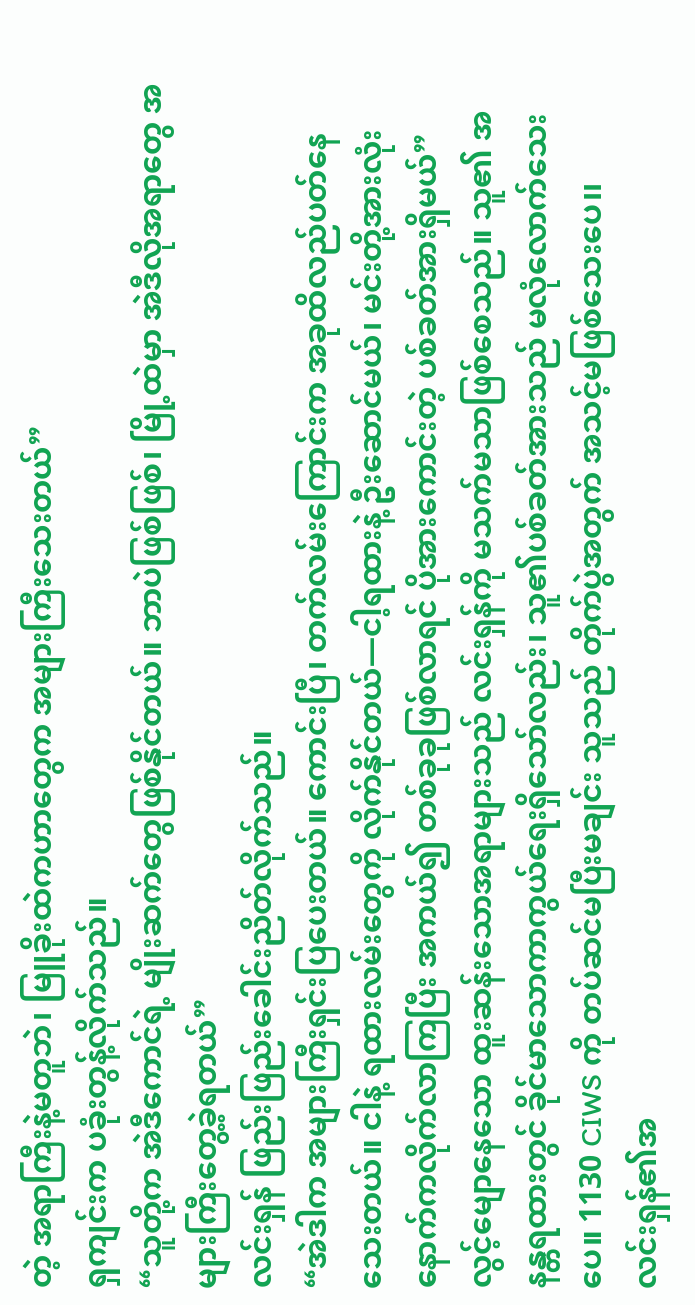တဲ့ အရာကြီးနဲ့မတူဘဲ၊ မြူခိုးထဲကဟာတွေက အများကြီးသေးတယ်”
ရှကျင်းက ပခုံးတွန့်လိုက်သည်။
“သူတို့က အဲဒီကောင်ရဲ့ မျိုးဆက်တွေဖြစ်နိုင်တယ်။ ဘာပဲဖြစ်ဖြစ်၊ မြို့ထဲမှာ အဲဒီလိုအရာတွေ အများကြီးတွေ့ခဲ့ရတယ်”
လင်းရှန် ဖြည်းဖြည်းခေါင်းညိတ်လိုက်သည်။
“အဲဒါက အများကြီးရှင်းပြပေးတယ်။ ကောင်းပြီ၊ တက်လမ်းကြောင်းက အခုထိလည်ပတ်နေသေးတယ်။ ငါနဲ့ ရထားလမ်းတွေကို လိုက်နိုင်တယ်—ငါ့ရထားနဲ့ ဦးဆောင်မယ်၊ မင်းတို့အားလုံး နောက်ကလိုက်လာကြပြီး အကယ်၍ တစ်ခုခုဖြစ်လာရင် ပိုအားကောင်းတဲ့ ပစ်ခတ်အားရှိမယ်”
လွင့်မျောနေသော ထူးဆန်းသောအရာများသည် လင်းရှန်ကို မသက်မသာဖြစ်စေသည်။ သူ၏ အနန္တရထားတွင် ခိုင်မာသောကာကွယ်ရေးရှိသော်လည်း၊ သူ၏ပစ်ခတ်အားသည် မလုံလောက်သေးပေ။ 1130 CIWS ကို တပ်ဆင်မပြီးမချင်း သူသည် တိုက်ပွဲအတွက် အသင့်မဖြစ်သေးပေ၊၊
လင်းရှန်၏အ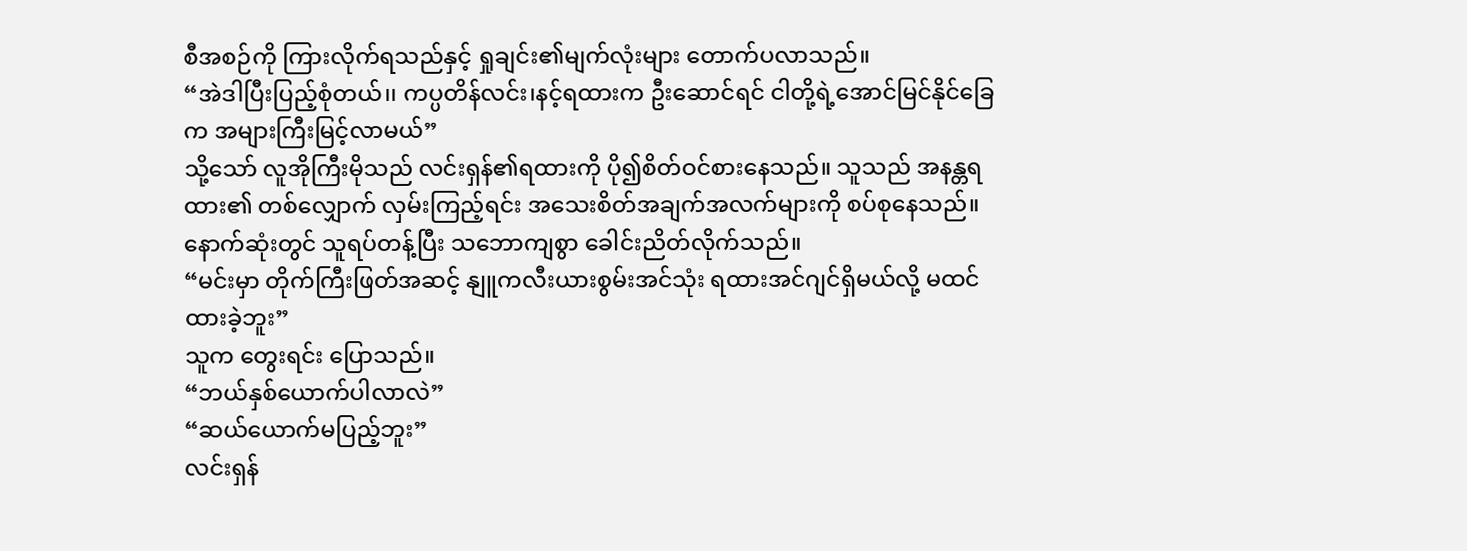စီအစဉ်ကို ကြားလိုက်ရသည်နှင့် ရှုချင်း၏မျက်လုံးများ တောက်ပလာသည်။
“အဲဒါပြီးပြည့်စုံတယ်၊၊ ကပ္ပတိန်လင်း၊နင့်ရထားက ဦးဆောင်ရင် ငါတို့ရဲ့အောင်မြင်နိုင်ခြေက အများကြီးမြင့်လာမယ်”
သို့သော် လူအိုကြီးမိုသည် လင်းရှန်၏ရထားကို ပို၍စိတ်ဝင်စားနေသည်။ သူသည် အနန္တရထား၏ တစ်လျှောက် လှမ်းကြည့်ရင်း အသေးစိတ်အချက်အလက်များကို စပ်စုနေသည်။ နောက်ဆုံးတွင် သူရပ်တန့်ပြီး သဘောကျစွာ ခေါင်းညိတ်လိုက်သည်။
“မင်းမှာ တိုက်ကြီးဖြတ်အဆင့် နျူကလီးယားစွမ်းအင်သုံး ရထားအင်ဂျင်ရှိမယ်လို့ မထင်ထားခဲ့ဘူး”
သူက တွေးရင်း ပြောသည်။
“ဘယ်နှစ်ယောက်ပါလာလဲ”
“ဆယ်ယောက်မပြည့်ဘူး”
လင်းရှန်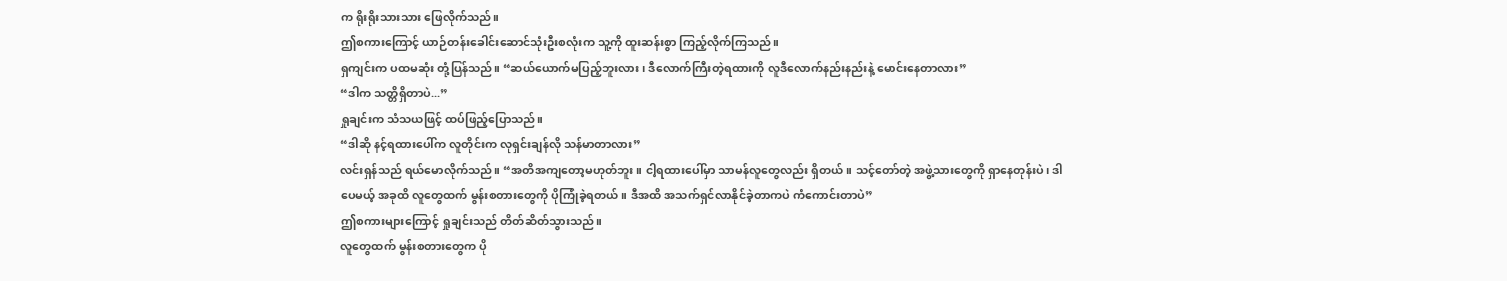က ရိုးရိုးသားသား ဖြေလိုက်သည်။
ဤစကားကြောင့် ယာဉ်တန်းခေါင်းဆောင်သုံးဦးစလုံးက သူ့ကို ထူးဆန်းစွာ ကြည့်လိုက်ကြသည်။
ရှကျင်းက ပထမဆုံး တုံ့ပြန်သည်။ “ဆယ်ယောက်မပြည့်ဘူးလား၊ ဒီလောက်ကြီးတဲ့ရထားကို လူဒီလောက်နည်းနည်းနဲ့ မောင်းနေတာလား”
“ဒါက သတ္တိရှိတာပဲ...”
ရှုချင်းက သံသယဖြင့် ထပ်ဖြည့်ပြောသည်။
“ဒါဆို နင့်ရထားပေါ်က လူတိုင်းက လုရှင်းချန်လို သန်မာတာလား”
လင်းရှန်သည် ရယ်မောလိုက်သည်။ “အတိအကျတော့မဟုတ်ဘူး။ ငါ့ရထားပေါ်မှာ သာမန်လူတွေလည်း ရှိတယ်။ သင့်တော်တဲ့ အဖွဲ့သားတွေကို ရှာနေတုန်းပဲ၊ ဒါပေမယ့် အခုထိ လူတွေထက် မွန်းစတားတွေကို ပိုကြုံခဲ့ရတယ်။ ဒီအထိ အသက်ရှင်လာနိုင်ခဲ့တာကပဲ ကံကောင်းတာပဲ”
ဤစကားများကြောင့် ရှုချင်းသည် တိတ်ဆိတ်သွားသည်။
လူတွေထက် မွန်းစတားတွေက ပို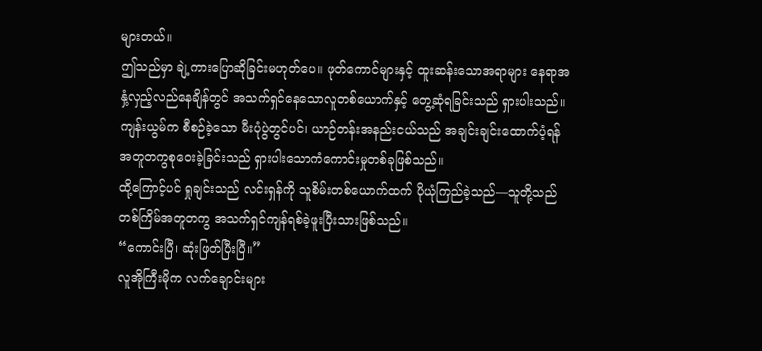များတယ်။
ဤသည်မှာ ချဲ့ကားပြောဆိုခြင်းမဟုတ်ပေ။ ဖုတ်ကောင်များနှင့် ထူးဆန်းသောအရာများ နေရာအနှံ့လှည့်လည်နေချိန်တွင် အသက်ရှင်နေသောလူတစ်ယောက်နှင့် တွေ့ဆုံရခြင်းသည် ရှားပါးသည်။
ကျန်းယွမ်က စီစဉ်ခဲ့သော မီးပုံပွဲတွင်ပင်၊ ယာဉ်တန်းအနည်းငယ်သည် အချင်းချင်းထောက်ပံ့ရန် အတူတကွစုဝေးခဲ့ခြင်းသည် ရှားပါးသောကံကောင်းမှုတစ်ခုဖြစ်သည်။
ထို့ကြောင့်ပင် ရှုချင်းသည် လင်းရှန်ကို သူစိမ်းတစ်ယောက်ထက် ပိုယုံကြည်ခဲ့သည်—သူတို့သည် တစ်ကြိမ်အတူတကွ အသက်ရှင်ကျန်ရစ်ခဲ့ဖူးပြီးသားဖြစ်သည်။
“ကောင်းပြီ၊ ဆုံးဖြတ်ပြီးပြီ။”
လူအိုကြီးမိုက လက်ချောင်းများ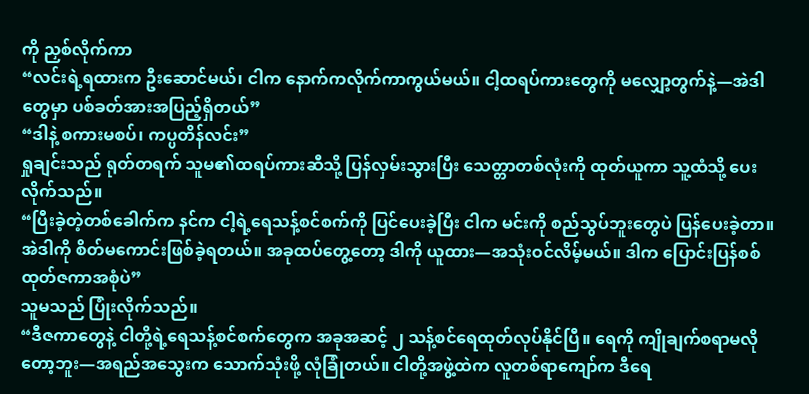ကို ညှစ်လိုက်ကာ
“လင်းရဲ့ရထားက ဦးဆောင်မယ်၊ ငါက နောက်ကလိုက်ကာကွယ်မယ်။ ငါ့ထရပ်ကားတွေကို မလျှော့တွက်နဲ့—အဲဒါတွေမှာ ပစ်ခတ်အားအပြည့်ရှိတယ်”
“ဒါနဲ့ စကားမစပ်၊ ကပ္ပတိန်လင်း”
ရှုချင်းသည် ရုတ်တရက် သူမ၏ထရပ်ကားဆီသို့ ပြန်လှမ်းသွားပြီး သေတ္တာတစ်လုံးကို ထုတ်ယူကာ သူ့ထံသို့ ပေးလိုက်သည်။
“ပြီးခဲ့တဲ့တစ်ခေါက်က နင်က ငါ့ရဲ့ရေသန့်စင်စက်ကို ပြင်ပေးခဲ့ပြီး ငါက မင်းကို စည်သွပ်ဘူးတွေပဲ ပြန်ပေးခဲ့တာ။ အဲဒါကို စိတ်မကောင်းဖြစ်ခဲ့ရတယ်။ အခုထပ်တွေ့တော့ ဒါကို ယူထား—အသုံးဝင်လိမ့်မယ်။ ဒါက ပြောင်းပြန်စစ်ထုတ်ဇကာအစုံပဲ”
သူမသည် ပြုံးလိုက်သည်။
“ဒီဇကာတွေနဲ့ ငါတို့ရဲ့ရေသန့်စင်စက်တွေက အခုအဆင့် ၂ သန့်စင်ရေထုတ်လုပ်နိုင်ပြီ။ ရေကို ကျိုချက်စရာမလိုတော့ဘူး—အရည်အသွေးက သောက်သုံးဖို့ လုံခြုံတယ်။ ငါတို့အဖွဲ့ထဲက လူတစ်ရာကျော်က ဒီရေ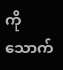ကို သောက်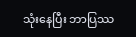သုံးနေပြီး ဘာပြဿ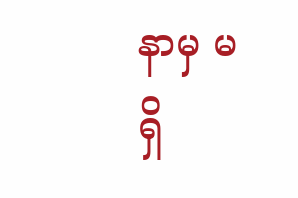နာမှ မရှိ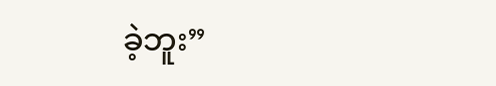ခဲ့ဘူး”